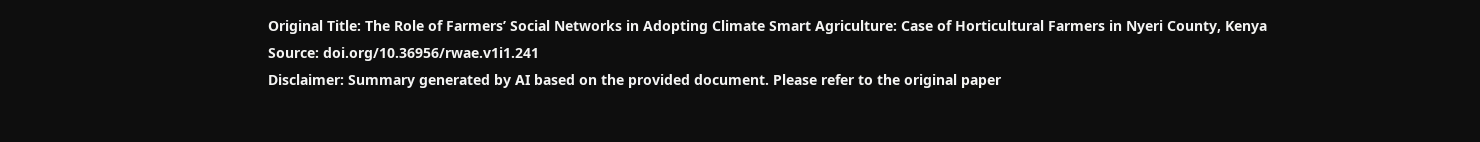Original Title: The Role of Farmers’ Social Networks in Adopting Climate Smart Agriculture: Case of Horticultural Farmers in Nyeri County, Kenya
Source: doi.org/10.36956/rwae.v1i1.241
Disclaimer: Summary generated by AI based on the provided document. Please refer to the original paper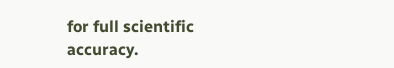for full scientific accuracy.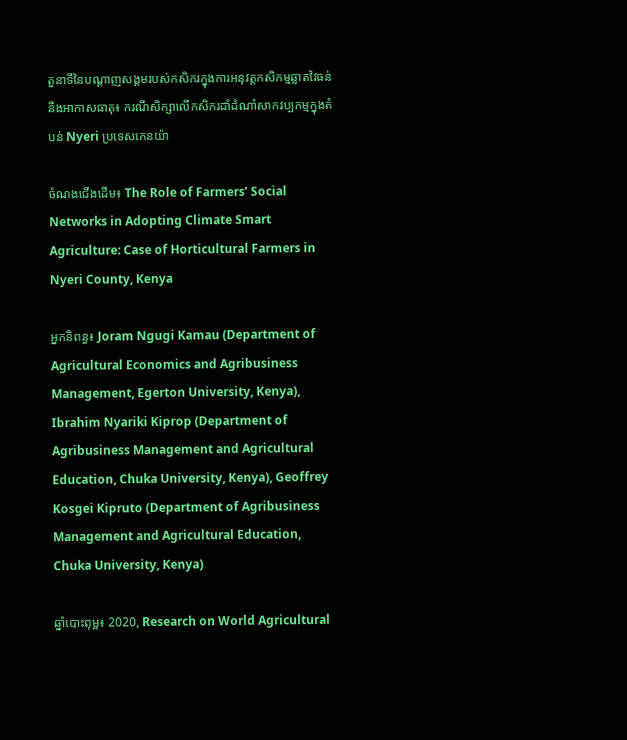តួនាទីនៃបណ្តាញសង្គមរបស់កសិករក្នុងការអនុវត្តកសិកម្មឆ្លាតវៃធន់នឹងអាកាសធាតុ៖ ករណីសិក្សាលើកសិករដាំដំណាំសាកវប្បកម្មក្នុងតំបន់ Nyeri ប្រទេសកេនយ៉ា

ចំណងជើងដើម៖ The Role of Farmers’ Social Networks in Adopting Climate Smart Agriculture: Case of Horticultural Farmers in Nyeri County, Kenya

អ្នកនិពន្ធ៖ Joram Ngugi Kamau (Department of Agricultural Economics and Agribusiness Management, Egerton University, Kenya), Ibrahim Nyariki Kiprop (Department of Agribusiness Management and Agricultural Education, Chuka University, Kenya), Geoffrey Kosgei Kipruto (Department of Agribusiness Management and Agricultural Education, Chuka University, Kenya)

ឆ្នាំបោះពុម្ព៖ 2020, Research on World Agricultural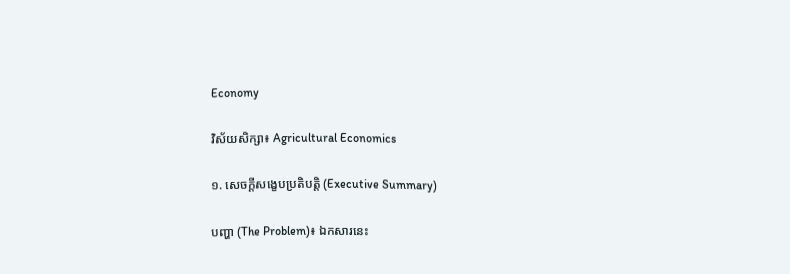Economy

វិស័យសិក្សា៖ Agricultural Economics

១. សេចក្តីសង្ខេបប្រតិបត្តិ (Executive Summary)

បញ្ហា (The Problem)៖ ឯកសារនេះ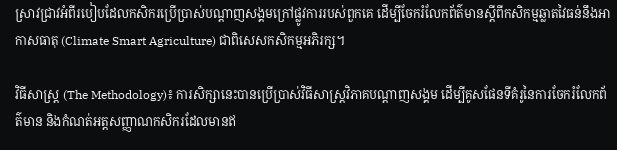ស្រាវជ្រាវអំពីរបៀបដែលកសិករប្រើប្រាស់បណ្តាញសង្គមក្រៅផ្លូវការរបស់ពួកគេ ដើម្បីចែករំលែកព័ត៌មានស្តីពីកសិកម្មឆ្លាតវៃធន់នឹងអាកាសធាតុ (Climate Smart Agriculture) ជាពិសេសកសិកម្មអភិរក្ស។

វិធីសាស្ត្រ (The Methodology)៖ ការសិក្សានេះបានប្រើប្រាស់វិធីសាស្ត្រវិភាគបណ្តាញសង្គម ដើម្បីគូសផែនទីគំរូនៃការចែករំលែកព័ត៌មាន និងកំណត់អត្តសញ្ញាណកសិករដែលមានឥ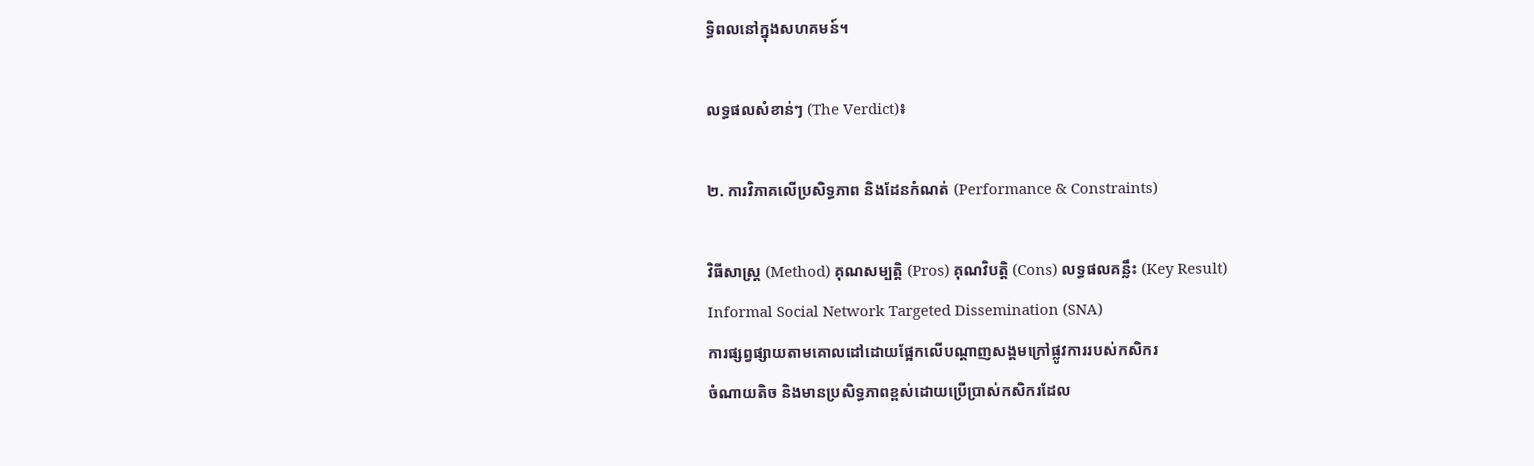ទ្ធិពលនៅក្នុងសហគមន៍។

លទ្ធផលសំខាន់ៗ (The Verdict)៖

២. ការវិភាគលើប្រសិទ្ធភាព និងដែនកំណត់ (Performance & Constraints)

វិធីសាស្ត្រ (Method) គុណសម្បត្តិ (Pros) គុណវិបត្តិ (Cons) លទ្ធផលគន្លឹះ (Key Result)
Informal Social Network Targeted Dissemination (SNA)
ការផ្សព្វផ្សាយតាមគោលដៅដោយផ្អែកលើបណ្តាញសង្គមក្រៅផ្លូវការរបស់កសិករ
ចំណាយតិច និងមានប្រសិទ្ធភាពខ្ពស់ដោយប្រើប្រាស់កសិករដែល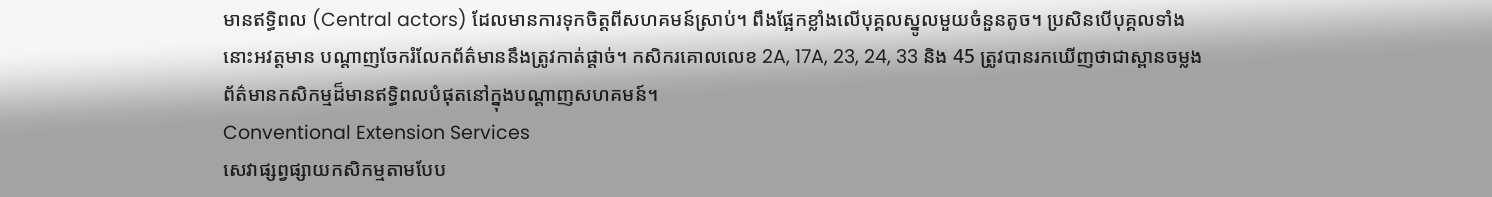មានឥទ្ធិពល (Central actors) ដែលមានការទុកចិត្តពីសហគមន៍ស្រាប់។ ពឹងផ្អែកខ្លាំងលើបុគ្គលស្នូលមួយចំនួនតូច។ ប្រសិនបើបុគ្គលទាំងនោះអវត្តមាន បណ្តាញចែករំលែកព័ត៌មាននឹងត្រូវកាត់ផ្តាច់។ កសិករគោលលេខ 2A, 17A, 23, 24, 33 និង 45 ត្រូវបានរកឃើញថាជាស្ពានចម្លងព័ត៌មានកសិកម្មដ៏មានឥទ្ធិពលបំផុតនៅក្នុងបណ្តាញសហគមន៍។
Conventional Extension Services
សេវាផ្សព្វផ្សាយកសិកម្មតាមបែប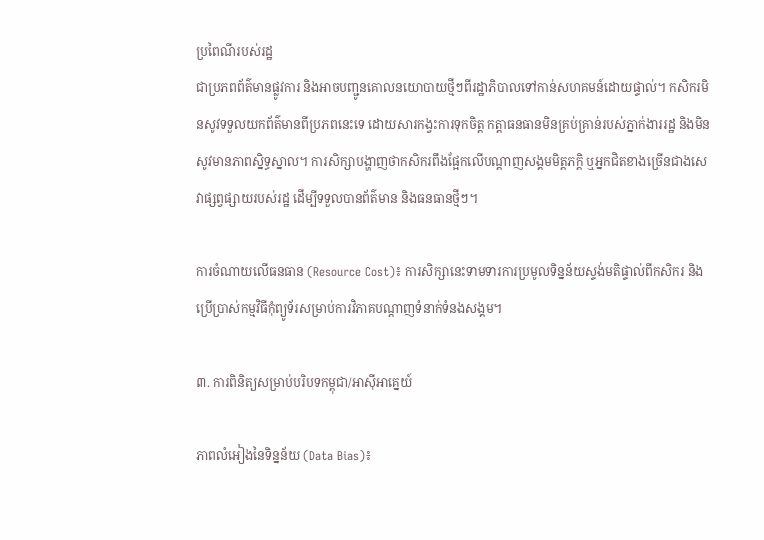ប្រពៃណីរបស់រដ្ឋ
ជាប្រភពព័ត៌មានផ្លូវការ និងអាចបញ្ជូនគោលនយោបាយថ្មីៗពីរដ្ឋាភិបាលទៅកាន់សហគមន៍ដោយផ្ទាល់។ កសិករមិនសូវទទួលយកព័ត៌មានពីប្រភពនេះទេ ដោយសារកង្វះការទុកចិត្ត កត្តាធនធានមិនគ្រប់គ្រាន់របស់ភ្នាក់ងាររដ្ឋ និងមិនសូវមានភាពស្និទ្ធស្នាល។ ការសិក្សាបង្ហាញថាកសិករពឹងផ្អែកលើបណ្តាញសង្គមមិត្តភក្តិ ឬអ្នកជិតខាងច្រើនជាងសេវាផ្សព្វផ្សាយរបស់រដ្ឋ ដើម្បីទទួលបានព័ត៌មាន និងធនធានថ្មីៗ។

ការចំណាយលើធនធាន (Resource Cost)៖ ការសិក្សានេះទាមទារការប្រមូលទិន្នន័យស្ទង់មតិផ្ទាល់ពីកសិករ និងប្រើប្រាស់កម្មវិធីកុំព្យូទ័រសម្រាប់ការវិភាគបណ្តាញទំនាក់ទំនងសង្គម។

៣. ការពិនិត្យសម្រាប់បរិបទកម្ពុជា/អាស៊ីអាគ្នេយ៍

ភាពលំអៀងនៃទិន្នន័យ (Data Bias)៖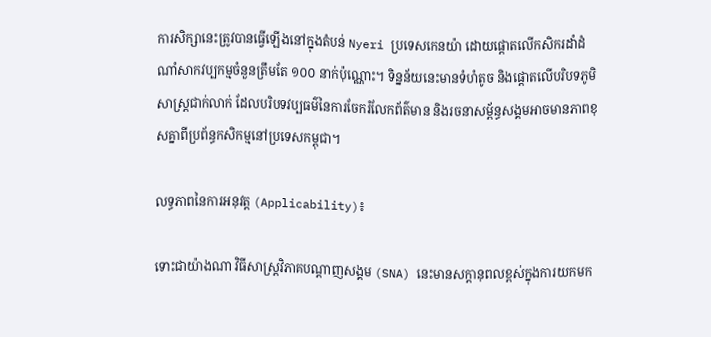ការសិក្សានេះត្រូវបានធ្វើឡើងនៅក្នុងតំបន់ Nyeri ប្រទេសកេនយ៉ា ដោយផ្តោតលើកសិករដាំដំណាំសាកវប្បកម្មចំនួនត្រឹមតែ ១០០ នាក់ប៉ុណ្ណោះ។ ទិន្នន័យនេះមានទំហំតូច និងផ្តោតលើបរិបទភូមិសាស្ត្រជាក់លាក់ ដែលបរិបទវប្បធម៌នៃការចែករំលែកព័ត៌មាន និងរចនាសម្ព័ន្ធសង្គមអាចមានភាពខុសគ្នាពីប្រព័ន្ធកសិកម្មនៅប្រទេសកម្ពុជា។

លទ្ធភាពនៃការអនុវត្ត (Applicability)៖

ទោះជាយ៉ាងណា វិធីសាស្ត្រវិភាគបណ្តាញសង្គម (SNA) នេះមានសក្តានុពលខ្ពស់ក្នុងការយកមក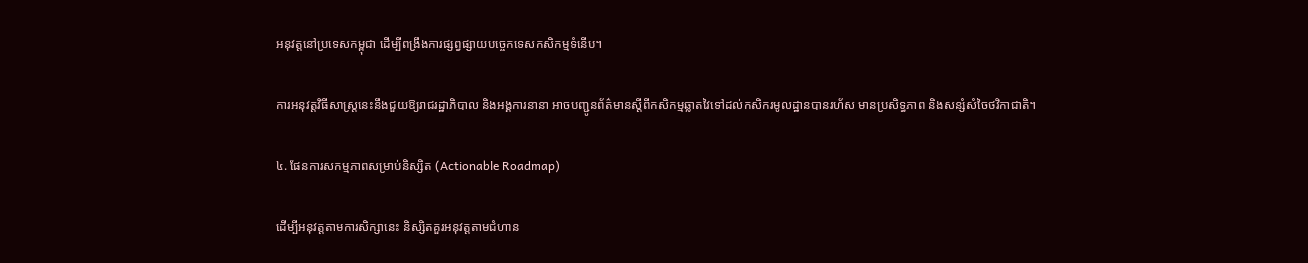អនុវត្តនៅប្រទេសកម្ពុជា ដើម្បីពង្រឹងការផ្សព្វផ្សាយបច្ចេកទេសកសិកម្មទំនើប។

ការអនុវត្តវិធីសាស្ត្រនេះនឹងជួយឱ្យរាជរដ្ឋាភិបាល និងអង្គការនានា អាចបញ្ជូនព័ត៌មានស្តីពីកសិកម្មឆ្លាតវៃទៅដល់កសិករមូលដ្ឋានបានរហ័ស មានប្រសិទ្ធភាព និងសន្សំសំចៃថវិកាជាតិ។

៤. ផែនការសកម្មភាពសម្រាប់និស្សិត (Actionable Roadmap)

ដើម្បីអនុវត្តតាមការសិក្សានេះ និស្សិតគួរអនុវត្តតាមជំហាន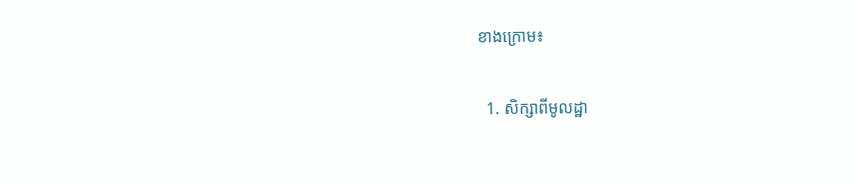ខាងក្រោម៖

  1. សិក្សាពីមូលដ្ឋា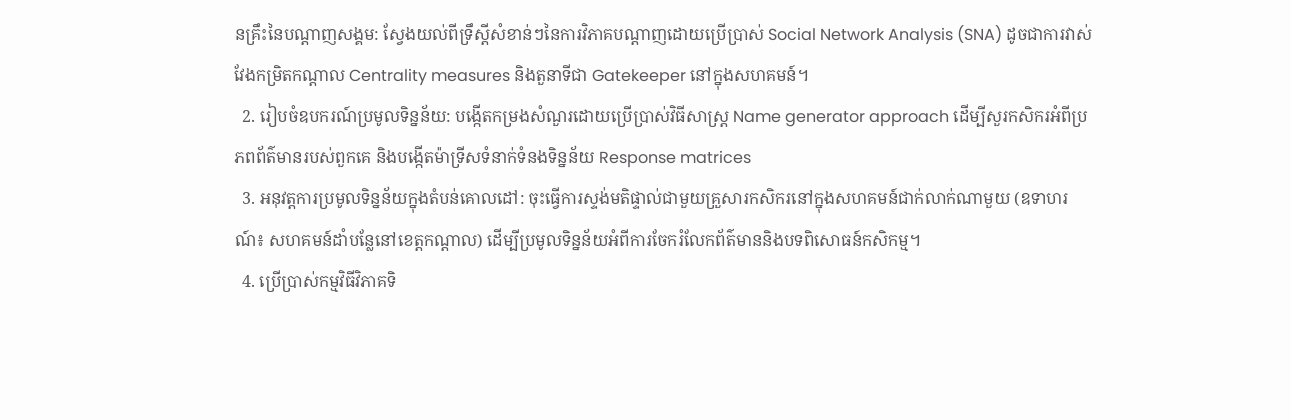នគ្រឹះនៃបណ្តាញសង្គម: ស្វែងយល់ពីទ្រឹស្តីសំខាន់ៗនៃការវិភាគបណ្តាញដោយប្រើប្រាស់ Social Network Analysis (SNA) ដូចជាការវាស់វែងកម្រិតកណ្តាល Centrality measures និងតួនាទីជា Gatekeeper នៅក្នុងសហគមន៍។
  2. រៀបចំឧបករណ៍ប្រមូលទិន្នន័យ: បង្កើតកម្រងសំណួរដោយប្រើប្រាស់វិធីសាស្ត្រ Name generator approach ដើម្បីសួរកសិករអំពីប្រភពព័ត៌មានរបស់ពួកគេ និងបង្កើតម៉ាទ្រីសទំនាក់ទំនងទិន្នន័យ Response matrices
  3. អនុវត្តការប្រមូលទិន្នន័យក្នុងតំបន់គោលដៅ: ចុះធ្វើការស្ទង់មតិផ្ទាល់ជាមួយគ្រួសារកសិករនៅក្នុងសហគមន៍ជាក់លាក់ណាមួយ (ឧទាហរណ៍៖ សហគមន៍ដាំបន្លែនៅខេត្តកណ្តាល) ដើម្បីប្រមូលទិន្នន័យអំពីការចែករំលែកព័ត៌មាននិងបទពិសោធន៍កសិកម្ម។
  4. ប្រើប្រាស់កម្មវិធីវិភាគទិ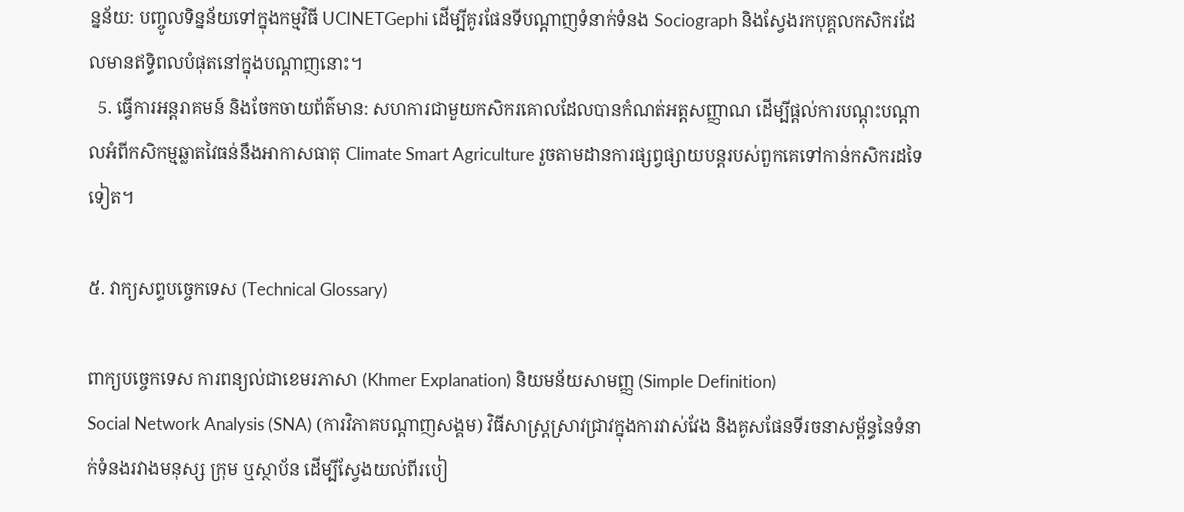ន្នន័យ: បញ្ចូលទិន្នន័យទៅក្នុងកម្មវិធី UCINETGephi ដើម្បីគូរផែនទីបណ្តាញទំនាក់ទំនង Sociograph និងស្វែងរកបុគ្គលកសិករដែលមានឥទ្ធិពលបំផុតនៅក្នុងបណ្តាញនោះ។
  5. ធ្វើការអន្តរាគមន៍ និងចែកចាយព័ត៌មាន: សហការជាមួយកសិករគោលដែលបានកំណត់អត្តសញ្ញាណ ដើម្បីផ្តល់ការបណ្តុះបណ្តាលអំពីកសិកម្មឆ្លាតវៃធន់នឹងអាកាសធាតុ Climate Smart Agriculture រួចតាមដានការផ្សព្វផ្សាយបន្តរបស់ពួកគេទៅកាន់កសិករដទៃទៀត។

៥. វាក្យសព្ទបច្ចេកទេស (Technical Glossary)

ពាក្យបច្ចេកទេស ការពន្យល់ជាខេមរភាសា (Khmer Explanation) និយមន័យសាមញ្ញ (Simple Definition)
Social Network Analysis (SNA) (ការវិភាគបណ្តាញសង្គម) វិធីសាស្ត្រស្រាវជ្រាវក្នុងការវាស់វែង និងគូសផែនទីរចនាសម្ព័ន្ធនៃទំនាក់ទំនងរវាងមនុស្ស ក្រុម ឬស្ថាប័ន ដើម្បីស្វែងយល់ពីរបៀ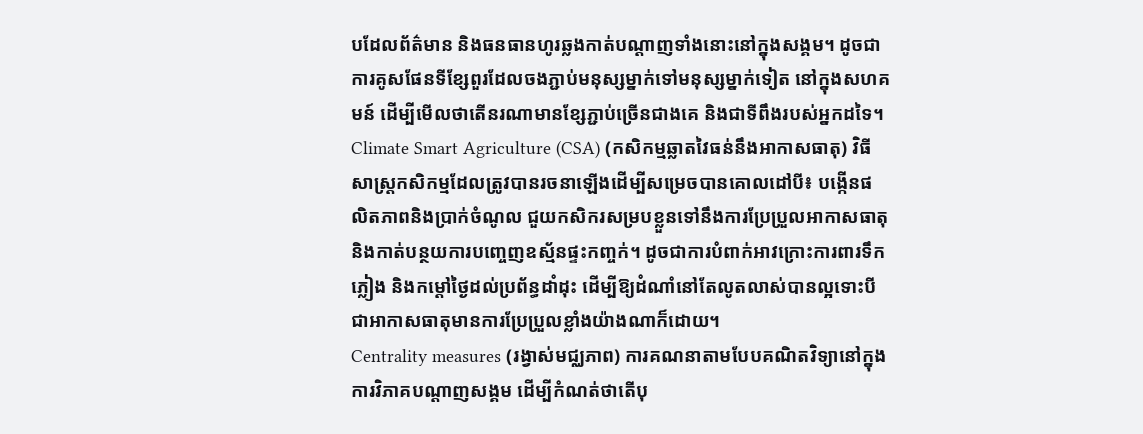បដែលព័ត៌មាន និងធនធានហូរឆ្លងកាត់បណ្តាញទាំងនោះនៅក្នុងសង្គម។ ដូចជាការគូសផែនទីខ្សែពួរដែលចងភ្ជាប់មនុស្សម្នាក់ទៅមនុស្សម្នាក់ទៀត នៅក្នុងសហគមន៍ ដើម្បីមើលថាតើនរណាមានខ្សែភ្ជាប់ច្រើនជាងគេ និងជាទីពឹងរបស់អ្នកដទៃ។
Climate Smart Agriculture (CSA) (កសិកម្មឆ្លាតវៃធន់នឹងអាកាសធាតុ) វិធីសាស្ត្រកសិកម្មដែលត្រូវបានរចនាឡើងដើម្បីសម្រេចបានគោលដៅបី៖ បង្កើនផលិតភាពនិងប្រាក់ចំណូល ជួយកសិករសម្របខ្លួនទៅនឹងការប្រែប្រួលអាកាសធាតុ និងកាត់បន្ថយការបញ្ចេញឧស្ម័នផ្ទះកញ្ចក់។ ដូចជាការបំពាក់អាវក្រោះការពារទឹកភ្លៀង និងកម្ដៅថ្ងៃដល់ប្រព័ន្ធដាំដុះ ដើម្បីឱ្យដំណាំនៅតែលូតលាស់បានល្អទោះបីជាអាកាសធាតុមានការប្រែប្រួលខ្លាំងយ៉ាងណាក៏ដោយ។
Centrality measures (រង្វាស់មជ្ឈភាព) ការគណនាតាមបែបគណិតវិទ្យានៅក្នុងការវិភាគបណ្តាញសង្គម ដើម្បីកំណត់ថាតើបុ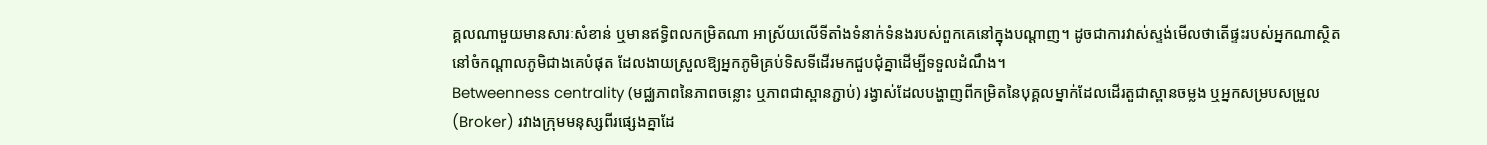គ្គលណាមួយមានសារៈសំខាន់ ឬមានឥទ្ធិពលកម្រិតណា អាស្រ័យលើទីតាំងទំនាក់ទំនងរបស់ពួកគេនៅក្នុងបណ្តាញ។ ដូចជាការវាស់ស្ទង់មើលថាតើផ្ទះរបស់អ្នកណាស្ថិតនៅចំកណ្តាលភូមិជាងគេបំផុត ដែលងាយស្រួលឱ្យអ្នកភូមិគ្រប់ទិសទីដើរមកជួបជុំគ្នាដើម្បីទទួលដំណឹង។
Betweenness centrality (មជ្ឈភាពនៃភាពចន្លោះ ឬភាពជាស្ពានភ្ជាប់) រង្វាស់ដែលបង្ហាញពីកម្រិតនៃបុគ្គលម្នាក់ដែលដើរតួជាស្ពានចម្លង ឬអ្នកសម្របសម្រួល (Broker) រវាងក្រុមមនុស្សពីរផ្សេងគ្នាដែ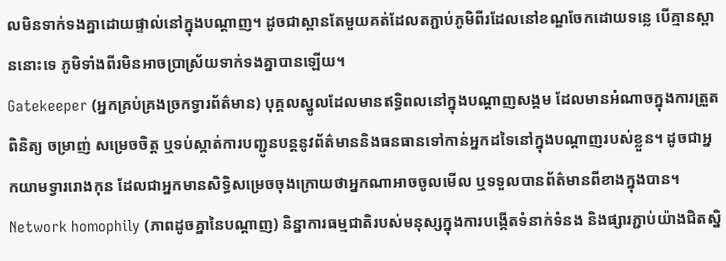លមិនទាក់ទងគ្នាដោយផ្ទាល់នៅក្នុងបណ្តាញ។ ដូចជាស្ពានតែមួយគត់ដែលតភ្ជាប់ភូមិពីរដែលនៅខណ្ឌចែកដោយទន្លេ បើគ្មានស្ពាននោះទេ ភូមិទាំងពីរមិនអាចប្រាស្រ័យទាក់ទងគ្នាបានឡើយ។
Gatekeeper (អ្នកគ្រប់គ្រងច្រកទ្វារព័ត៌មាន) បុគ្គលស្នូលដែលមានឥទ្ធិពលនៅក្នុងបណ្តាញសង្គម ដែលមានអំណាចក្នុងការត្រួតពិនិត្យ ចម្រាញ់ សម្រេចចិត្ត ឬទប់ស្កាត់ការបញ្ជូនបន្តនូវព័ត៌មាននិងធនធានទៅកាន់អ្នកដទៃនៅក្នុងបណ្តាញរបស់ខ្លួន។ ដូចជាអ្នកយាមទ្វាររោងកុន ដែលជាអ្នកមានសិទ្ធិសម្រេចចុងក្រោយថាអ្នកណាអាចចូលមើល ឬទទួលបានព័ត៌មានពីខាងក្នុងបាន។
Network homophily (ភាពដូចគ្នានៃបណ្តាញ) និន្នាការធម្មជាតិរបស់មនុស្សក្នុងការបង្កើតទំនាក់ទំនង និងផ្សារភ្ជាប់យ៉ាងជិតស្និ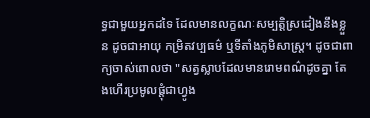ទ្ធជាមួយអ្នកដទៃ ដែលមានលក្ខណៈសម្បត្តិស្រដៀងនឹងខ្លួន ដូចជាអាយុ កម្រិតវប្បធម៌ ឬទីតាំងភូមិសាស្ត្រ។ ដូចជាពាក្យចាស់ពោលថា "សត្វស្លាបដែលមានរោមពណ៌ដូចគ្នា តែងហើរប្រមូលផ្តុំជាហ្វូង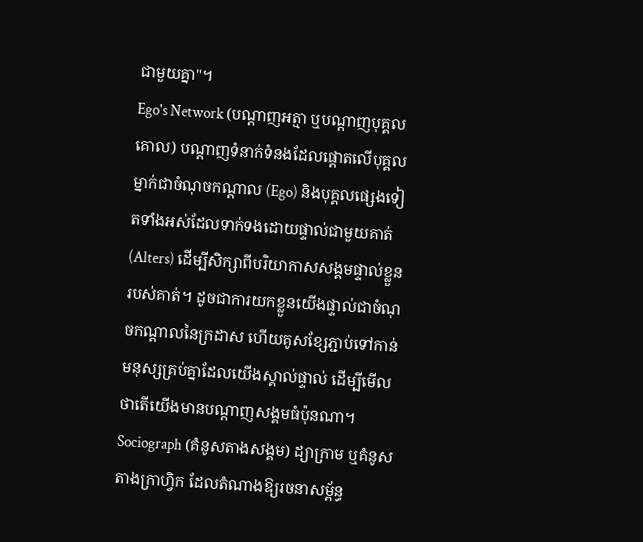ជាមួយគ្នា"។
Ego's Network (បណ្តាញអត្មា ឬបណ្តាញបុគ្គលគោល) បណ្តាញទំនាក់ទំនងដែលផ្តោតលើបុគ្គលម្នាក់ជាចំណុចកណ្តាល (Ego) និងបុគ្គលផ្សេងទៀតទាំងអស់ដែលទាក់ទងដោយផ្ទាល់ជាមួយគាត់ (Alters) ដើម្បីសិក្សាពីបរិយាកាសសង្គមផ្ទាល់ខ្លួនរបស់គាត់។ ដូចជាការយកខ្លួនយើងផ្ទាល់ជាចំណុចកណ្តាលនៃក្រដាស ហើយគូសខ្សែភ្ជាប់ទៅកាន់មនុស្សគ្រប់គ្នាដែលយើងស្គាល់ផ្ទាល់ ដើម្បីមើលថាតើយើងមានបណ្តាញសង្គមធំប៉ុនណា។
Sociograph (គំនូសតាងសង្គម) ដ្យាក្រាម ឬគំនូសតាងក្រាហ្វិក ដែលតំណាងឱ្យរចនាសម្ព័ន្ធ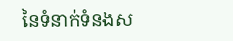នៃទំនាក់ទំនងស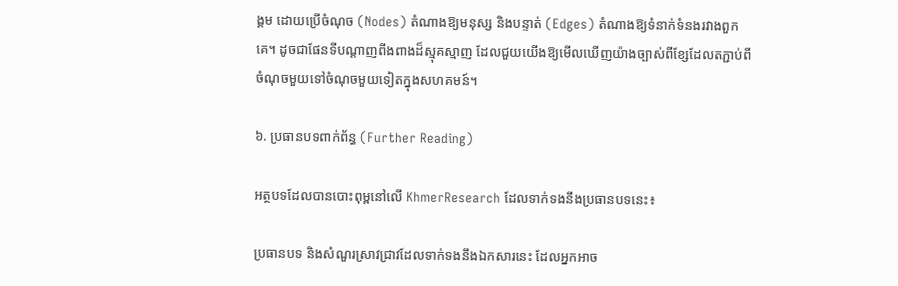ង្គម ដោយប្រើចំណុច (Nodes) តំណាងឱ្យមនុស្ស និងបន្ទាត់ (Edges) តំណាងឱ្យទំនាក់ទំនងរវាងពួកគេ។ ដូចជាផែនទីបណ្តាញពីងពាងដ៏ស្មុគស្មាញ ដែលជួយយើងឱ្យមើលឃើញយ៉ាងច្បាស់ពីខ្សែដែលតភ្ជាប់ពីចំណុចមួយទៅចំណុចមួយទៀតក្នុងសហគមន៍។

៦. ប្រធានបទពាក់ព័ន្ធ (Further Reading)

អត្ថបទដែលបានបោះពុម្ពនៅលើ KhmerResearch ដែលទាក់ទងនឹងប្រធានបទនេះ៖

ប្រធានបទ និងសំណួរស្រាវជ្រាវដែលទាក់ទងនឹងឯកសារនេះ ដែលអ្នកអាច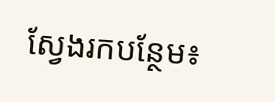ស្វែងរកបន្ថែម៖